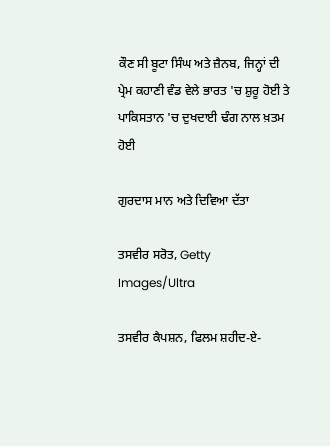ਕੌਣ ਸੀ ਬੂਟਾ ਸਿੰਘ ਅਤੇ ਜ਼ੈਨਬ, ਜਿਨ੍ਹਾਂ ਦੀ ਪ੍ਰੇਮ ਕਹਾਣੀ ਵੰਡ ਵੇਲੇ ਭਾਰਤ 'ਚ ਸ਼ੁਰੂ ਹੋਈ ਤੇ ਪਾਕਿਸਤਾਨ 'ਚ ਦੁਖਦਾਈ ਢੰਗ ਨਾਲ ਖ਼ਤਮ ਹੋਈ

ਗੁਰਦਾਸ ਮਾਨ ਅਤੇ ਦਿਵਿਆ ਦੱਤਾ

ਤਸਵੀਰ ਸਰੋਤ, Getty Images/Ultra

ਤਸਵੀਰ ਕੈਪਸ਼ਨ, ਫਿਲਮ ਸ਼ਹੀਦ-ਏ-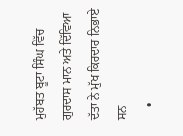ਮੁਹੱਬਤ ਬੂਟਾ ਸਿੰਘ ਵਿੱਚ ਗੁਰਦਾਸ ਮਾਨ ਅਤੇ ਦਿੱਵਿਆ ਦੱਤਾ ਨੇ ਮੁੱਖ ਕਿਰਦਾਰ ਨਿਭਾਏ ਸਨ
    •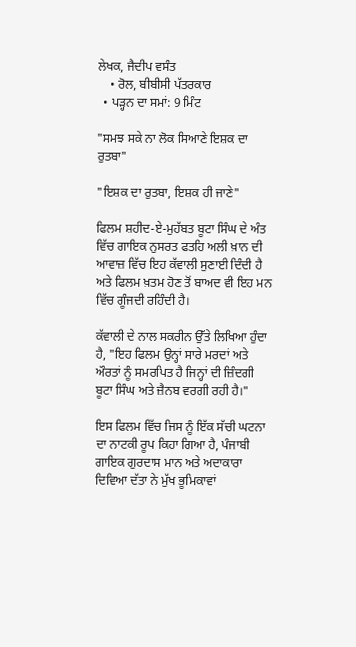ਲੇਖਕ, ਜੈਦੀਪ ਵਸੰਤ
    • ਰੋਲ, ਬੀਬੀਸੀ ਪੱਤਰਕਾਰ
  • ਪੜ੍ਹਨ ਦਾ ਸਮਾਂ: 9 ਮਿੰਟ

"ਸਮਝ ਸਕੇ ਨਾ ਲੋਕ ਸਿਆਣੇ ਇਸ਼ਕ ਦਾ ਰੁਤਬਾ"

"ਇਸ਼ਕ ਦਾ ਰੁਤਬਾ, ਇਸ਼ਕ ਹੀ ਜਾਣੇ"

ਫਿਲਮ ਸ਼ਹੀਦ-ਏ-ਮੁਹੱਬਤ ਬੂਟਾ ਸਿੰਘ ਦੇ ਅੰਤ ਵਿੱਚ ਗਾਇਕ ਨੁਸਰਤ ਫਤਹਿ ਅਲੀ ਖ਼ਾਨ ਦੀ ਆਵਾਜ਼ ਵਿੱਚ ਇਹ ਕੱਵਾਲੀ ਸੁਣਾਈ ਦਿੰਦੀ ਹੈ ਅਤੇ ਫਿਲਮ ਖ਼ਤਮ ਹੋਣ ਤੋਂ ਬਾਅਦ ਵੀ ਇਹ ਮਨ ਵਿੱਚ ਗੂੰਜਦੀ ਰਹਿੰਦੀ ਹੈ।

ਕੱਵਾਲੀ ਦੇ ਨਾਲ ਸਕਰੀਨ ਉੱਤੇ ਲਿਖਿਆ ਹੁੰਦਾ ਹੈ, "ਇਹ ਫਿਲਮ ਉਨ੍ਹਾਂ ਸਾਰੇ ਮਰਦਾਂ ਅਤੇ ਔਰਤਾਂ ਨੂੰ ਸਮਰਪਿਤ ਹੈ ਜਿਨ੍ਹਾਂ ਦੀ ਜ਼ਿੰਦਗੀ ਬੂਟਾ ਸਿੰਘ ਅਤੇ ਜ਼ੈਨਬ ਵਰਗੀ ਰਹੀ ਹੈ।"

ਇਸ ਫਿਲਮ ਵਿੱਚ ਜਿਸ ਨੂੰ ਇੱਕ ਸੱਚੀ ਘਟਨਾ ਦਾ ਨਾਟਕੀ ਰੂਪ ਕਿਹਾ ਗਿਆ ਹੈ, ਪੰਜਾਬੀ ਗਾਇਕ ਗੁਰਦਾਸ ਮਾਨ ਅਤੇ ਅਦਾਕਾਰਾ ਦਿਵਿਆ ਦੱਤਾ ਨੇ ਮੁੱਖ ਭੂਮਿਕਾਵਾਂ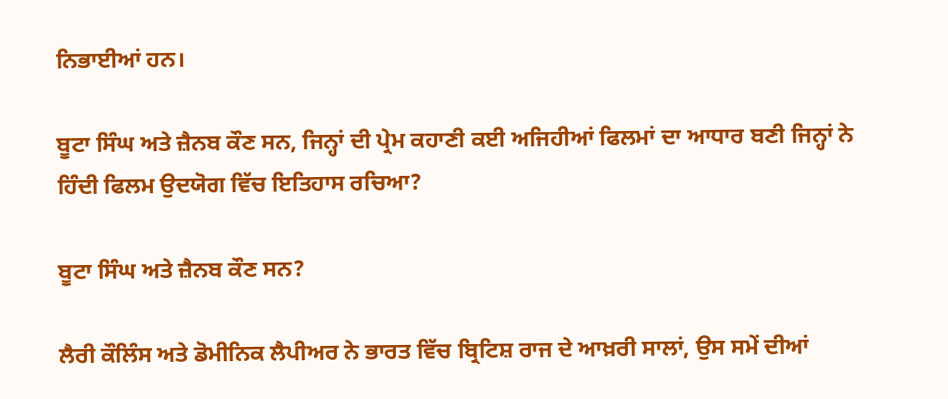ਨਿਭਾਈਆਂ ਹਨ।

ਬੂਟਾ ਸਿੰਘ ਅਤੇ ਜ਼ੈਨਬ ਕੌਣ ਸਨ, ਜਿਨ੍ਹਾਂ ਦੀ ਪ੍ਰੇਮ ਕਹਾਣੀ ਕਈ ਅਜਿਹੀਆਂ ਫਿਲਮਾਂ ਦਾ ਆਧਾਰ ਬਣੀ ਜਿਨ੍ਹਾਂ ਨੇ ਹਿੰਦੀ ਫਿਲਮ ਉਦਯੋਗ ਵਿੱਚ ਇਤਿਹਾਸ ਰਚਿਆ?

ਬੂਟਾ ਸਿੰਘ ਅਤੇ ਜ਼ੈਨਬ ਕੌਣ ਸਨ?

ਲੈਰੀ ਕੌਲਿੰਸ ਅਤੇ ਡੋਮੀਨਿਕ ਲੈਪੀਅਰ ਨੇ ਭਾਰਤ ਵਿੱਚ ਬ੍ਰਿਟਿਸ਼ ਰਾਜ ਦੇ ਆਖ਼ਰੀ ਸਾਲਾਂ, ਉਸ ਸਮੇਂ ਦੀਆਂ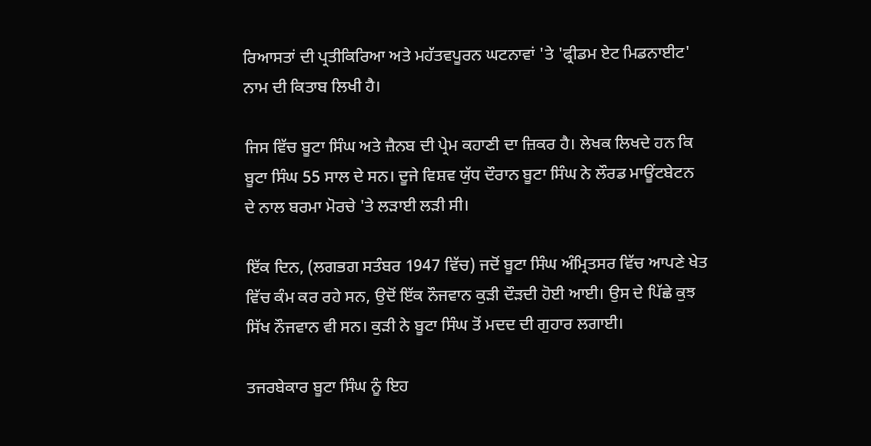ਰਿਆਸਤਾਂ ਦੀ ਪ੍ਰਤੀਕਿਰਿਆ ਅਤੇ ਮਹੱਤਵਪੂਰਨ ਘਟਨਾਵਾਂ 'ਤੇ 'ਫ੍ਰੀਡਮ ਏਟ ਮਿਡਨਾਈਟ' ਨਾਮ ਦੀ ਕਿਤਾਬ ਲਿਖੀ ਹੈ।

ਜਿਸ ਵਿੱਚ ਬੂਟਾ ਸਿੰਘ ਅਤੇ ਜ਼ੈਨਬ ਦੀ ਪ੍ਰੇਮ ਕਹਾਣੀ ਦਾ ਜ਼ਿਕਰ ਹੈ। ਲੇਖਕ ਲਿਖਦੇ ਹਨ ਕਿ ਬੂਟਾ ਸਿੰਘ 55 ਸਾਲ ਦੇ ਸਨ। ਦੂਜੇ ਵਿਸ਼ਵ ਯੁੱਧ ਦੌਰਾਨ ਬੂਟਾ ਸਿੰਘ ਨੇ ਲੌਰਡ ਮਾਊਂਟਬੇਟਨ ਦੇ ਨਾਲ ਬਰਮਾ ਮੋਰਚੇ 'ਤੇ ਲੜਾਈ ਲੜੀ ਸੀ।

ਇੱਕ ਦਿਨ, (ਲਗਭਗ ਸਤੰਬਰ 1947 ਵਿੱਚ) ਜਦੋਂ ਬੂਟਾ ਸਿੰਘ ਅੰਮ੍ਰਿਤਸਰ ਵਿੱਚ ਆਪਣੇ ਖੇਤ ਵਿੱਚ ਕੰਮ ਕਰ ਰਹੇ ਸਨ, ਉਦੋਂ ਇੱਕ ਨੌਜਵਾਨ ਕੁੜੀ ਦੌੜਦੀ ਹੋਈ ਆਈ। ਉਸ ਦੇ ਪਿੱਛੇ ਕੁਝ ਸਿੱਖ ਨੌਜਵਾਨ ਵੀ ਸਨ। ਕੁੜੀ ਨੇ ਬੂਟਾ ਸਿੰਘ ਤੋਂ ਮਦਦ ਦੀ ਗੁਹਾਰ ਲਗਾਈ।

ਤਜਰਬੇਕਾਰ ਬੂਟਾ ਸਿੰਘ ਨੂੰ ਇਹ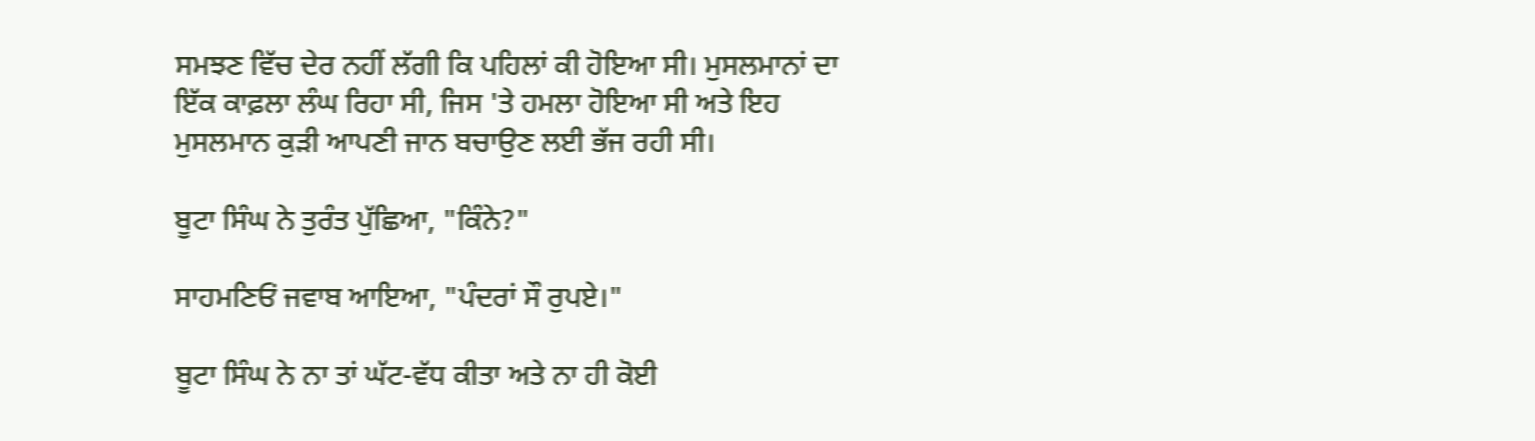ਸਮਝਣ ਵਿੱਚ ਦੇਰ ਨਹੀਂ ਲੱਗੀ ਕਿ ਪਹਿਲਾਂ ਕੀ ਹੋਇਆ ਸੀ। ਮੁਸਲਮਾਨਾਂ ਦਾ ਇੱਕ ਕਾਫ਼ਲਾ ਲੰਘ ਰਿਹਾ ਸੀ, ਜਿਸ 'ਤੇ ਹਮਲਾ ਹੋਇਆ ਸੀ ਅਤੇ ਇਹ ਮੁਸਲਮਾਨ ਕੁੜੀ ਆਪਣੀ ਜਾਨ ਬਚਾਉਣ ਲਈ ਭੱਜ ਰਹੀ ਸੀ।

ਬੂਟਾ ਸਿੰਘ ਨੇ ਤੁਰੰਤ ਪੁੱਛਿਆ, "ਕਿੰਨੇ?"

ਸਾਹਮਣਿਓਂ ਜਵਾਬ ਆਇਆ, "ਪੰਦਰਾਂ ਸੌ ਰੁਪਏ।"

ਬੂਟਾ ਸਿੰਘ ਨੇ ਨਾ ਤਾਂ ਘੱਟ-ਵੱਧ ਕੀਤਾ ਅਤੇ ਨਾ ਹੀ ਕੋਈ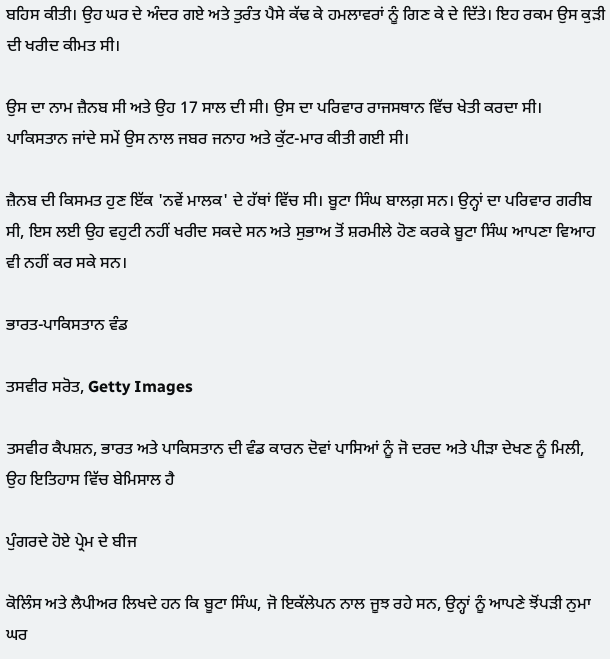ਬਹਿਸ ਕੀਤੀ। ਉਹ ਘਰ ਦੇ ਅੰਦਰ ਗਏ ਅਤੇ ਤੁਰੰਤ ਪੈਸੇ ਕੱਢ ਕੇ ਹਮਲਾਵਰਾਂ ਨੂੰ ਗਿਣ ਕੇ ਦੇ ਦਿੱਤੇ। ਇਹ ਰਕਮ ਉਸ ਕੁੜੀ ਦੀ ਖਰੀਦ ਕੀਮਤ ਸੀ।

ਉਸ ਦਾ ਨਾਮ ਜ਼ੈਨਬ ਸੀ ਅਤੇ ਉਹ 17 ਸਾਲ ਦੀ ਸੀ। ਉਸ ਦਾ ਪਰਿਵਾਰ ਰਾਜਸਥਾਨ ਵਿੱਚ ਖੇਤੀ ਕਰਦਾ ਸੀ। ਪਾਕਿਸਤਾਨ ਜਾਂਦੇ ਸਮੇਂ ਉਸ ਨਾਲ ਜਬਰ ਜਨਾਹ ਅਤੇ ਕੁੱਟ-ਮਾਰ ਕੀਤੀ ਗਈ ਸੀ।

ਜ਼ੈਨਬ ਦੀ ਕਿਸਮਤ ਹੁਣ ਇੱਕ 'ਨਵੇਂ ਮਾਲਕ' ਦੇ ਹੱਥਾਂ ਵਿੱਚ ਸੀ। ਬੂਟਾ ਸਿੰਘ ਬਾਲਗ਼ ਸਨ। ਉਨ੍ਹਾਂ ਦਾ ਪਰਿਵਾਰ ਗਰੀਬ ਸੀ, ਇਸ ਲਈ ਉਹ ਵਹੁਟੀ ਨਹੀਂ ਖਰੀਦ ਸਕਦੇ ਸਨ ਅਤੇ ਸੁਭਾਅ ਤੋਂ ਸ਼ਰਮੀਲੇ ਹੋਣ ਕਰਕੇ ਬੂਟਾ ਸਿੰਘ ਆਪਣਾ ਵਿਆਹ ਵੀ ਨਹੀਂ ਕਰ ਸਕੇ ਸਨ।

ਭਾਰਤ-ਪਾਕਿਸਤਾਨ ਵੰਡ

ਤਸਵੀਰ ਸਰੋਤ, Getty Images

ਤਸਵੀਰ ਕੈਪਸ਼ਨ, ਭਾਰਤ ਅਤੇ ਪਾਕਿਸਤਾਨ ਦੀ ਵੰਡ ਕਾਰਨ ਦੋਵਾਂ ਪਾਸਿਆਂ ਨੂੰ ਜੋ ਦਰਦ ਅਤੇ ਪੀੜਾ ਦੇਖਣ ਨੂੰ ਮਿਲੀ, ਉਹ ਇਤਿਹਾਸ ਵਿੱਚ ਬੇਮਿਸਾਲ ਹੈ

ਪੁੰਗਰਦੇ ਹੋਏ ਪ੍ਰੇਮ ਦੇ ਬੀਜ

ਕੋਲਿੰਸ ਅਤੇ ਲੈਪੀਅਰ ਲਿਖਦੇ ਹਨ ਕਿ ਬੂਟਾ ਸਿੰਘ, ਜੋ ਇਕੱਲੇਪਨ ਨਾਲ ਜੂਝ ਰਹੇ ਸਨ, ਉਨ੍ਹਾਂ ਨੂੰ ਆਪਣੇ ਝੋਂਪੜੀ ਨੁਮਾ ਘਰ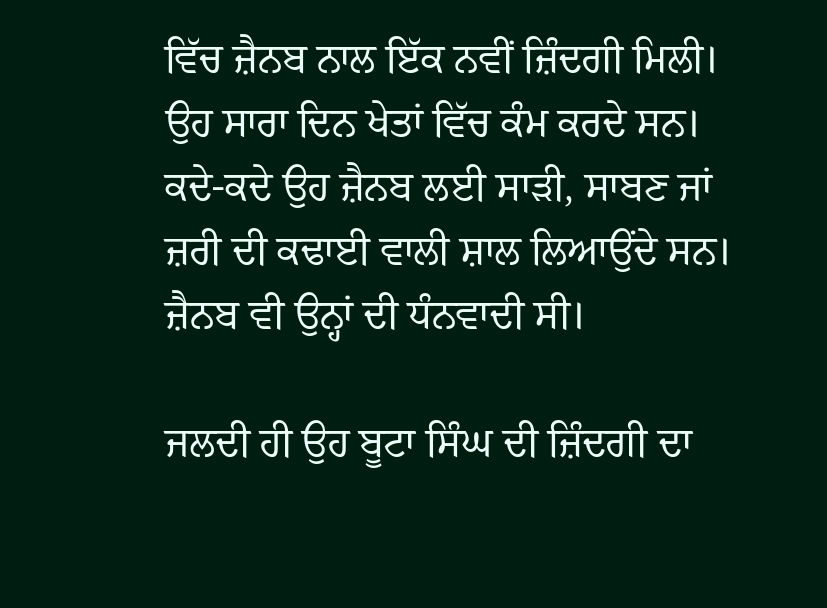ਵਿੱਚ ਜ਼ੈਨਬ ਨਾਲ ਇੱਕ ਨਵੀਂ ਜ਼ਿੰਦਗੀ ਮਿਲੀ। ਉਹ ਸਾਰਾ ਦਿਨ ਖੇਤਾਂ ਵਿੱਚ ਕੰਮ ਕਰਦੇ ਸਨ। ਕਦੇ-ਕਦੇ ਉਹ ਜ਼ੈਨਬ ਲਈ ਸਾੜੀ, ਸਾਬਣ ਜਾਂ ਜ਼ਰੀ ਦੀ ਕਢਾਈ ਵਾਲੀ ਸ਼ਾਲ ਲਿਆਉਂਦੇ ਸਨ। ਜ਼ੈਨਬ ਵੀ ਉਨ੍ਹਾਂ ਦੀ ਧੰਨਵਾਦੀ ਸੀ।

ਜਲਦੀ ਹੀ ਉਹ ਬੂਟਾ ਸਿੰਘ ਦੀ ਜ਼ਿੰਦਗੀ ਦਾ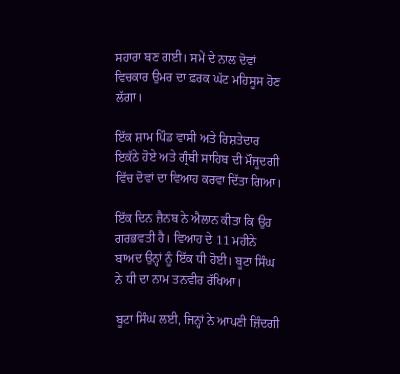ਸਹਾਰਾ ਬਣ ਗਈ। ਸਮੇਂ ਦੇ ਨਾਲ ਦੋਵਾਂ ਵਿਚਕਾਰ ਉਮਰ ਦਾ ਫ਼ਰਕ ਘੱਟ ਮਹਿਸੂਸ ਹੋਣ ਲੱਗਾ।

ਇੱਕ ਸ਼ਾਮ ਪਿੰਡ ਵਾਸੀ ਅਤੇ ਰਿਸ਼ਤੇਦਾਰ ਇਕੱਠੇ ਹੋਏ ਅਤੇ ਗ੍ਰੰਥੀ ਸਾਹਿਬ ਦੀ ਮੌਜੂਦਗੀ ਵਿੱਚ ਦੋਵਾਂ ਦਾ ਵਿਆਹ ਕਰਵਾ ਦਿੱਤਾ ਗਿਆ।

ਇੱਕ ਦਿਨ ਜ਼ੈਨਬ ਨੇ ਐਲਾਨ ਕੀਤਾ ਕਿ ਉਹ ਗਰਭਵਤੀ ਹੈ। ਵਿਆਹ ਦੇ 11 ਮਹੀਨੇ ਬਾਅਦ ਉਨ੍ਹਾਂ ਨੂੰ ਇੱਕ ਧੀ ਹੋਈ। ਬੂਟਾ ਸਿੰਘ ਨੇ ਧੀ ਦਾ ਨਾਮ ਤਨਵੀਰ ਰੱਖਿਆ।

ਬੂਟਾ ਸਿੰਘ ਲਈ, ਜਿਨ੍ਹਾਂ ਨੇ ਆਪਣੀ ਜ਼ਿੰਦਗੀ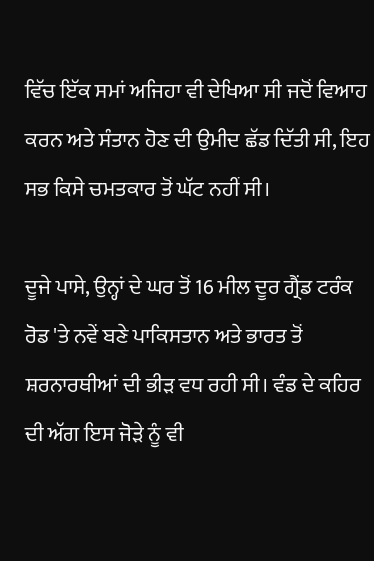ਵਿੱਚ ਇੱਕ ਸਮਾਂ ਅਜਿਹਾ ਵੀ ਦੇਖਿਆ ਸੀ ਜਦੋਂ ਵਿਆਹ ਕਰਨ ਅਤੇ ਸੰਤਾਨ ਹੋਣ ਦੀ ਉਮੀਦ ਛੱਡ ਦਿੱਤੀ ਸੀ, ਇਹ ਸਭ ਕਿਸੇ ਚਮਤਕਾਰ ਤੋਂ ਘੱਟ ਨਹੀਂ ਸੀ।

ਦੂਜੇ ਪਾਸੇ, ਉਨ੍ਹਾਂ ਦੇ ਘਰ ਤੋਂ 16 ਮੀਲ ਦੂਰ ਗ੍ਰੈਂਡ ਟਰੰਕ ਰੋਡ 'ਤੇ ਨਵੇਂ ਬਣੇ ਪਾਕਿਸਤਾਨ ਅਤੇ ਭਾਰਤ ਤੋਂ ਸ਼ਰਨਾਰਥੀਆਂ ਦੀ ਭੀੜ ਵਧ ਰਹੀ ਸੀ। ਵੰਡ ਦੇ ਕਹਿਰ ਦੀ ਅੱਗ ਇਸ ਜੋੜੇ ਨੂੰ ਵੀ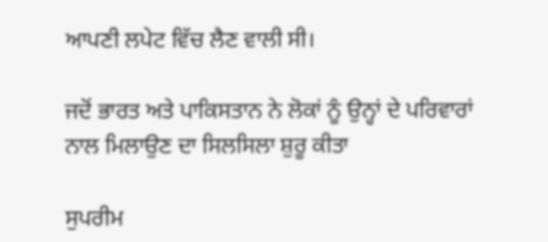ਆਪਣੀ ਲਪੇਟ ਵਿੱਚ ਲੈਣ ਵਾਲੀ ਸੀ।

ਜਦੋਂ ਭਾਰਤ ਅਤੇ ਪਾਕਿਸਤਾਨ ਨੇ ਲੋਕਾਂ ਨੂੰ ਉਨ੍ਹਾਂ ਦੇ ਪਰਿਵਾਰਾਂ ਨਾਲ ਮਿਲਾਉਣ ਦਾ ਸਿਲਸਿਲਾ ਸ਼ੁਰੂ ਕੀਤਾ

ਸੁਪਰੀਮ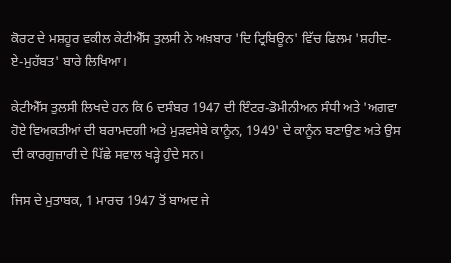ਕੋਰਟ ਦੇ ਮਸ਼ਹੂਰ ਵਕੀਲ ਕੇਟੀਐੱਸ ਤੁਲਸੀ ਨੇ ਅਖ਼ਬਾਰ 'ਦਿ ਟ੍ਰਿਬਿਊਨ' ਵਿੱਚ ਫਿਲਮ 'ਸ਼ਹੀਦ-ਏ-ਮੁਹੱਬਤ' ਬਾਰੇ ਲਿਖਿਆ।

ਕੇਟੀਐੱਸ ਤੁਲਸੀ ਲਿਖਦੇ ਹਨ ਕਿ 6 ਦਸੰਬਰ 1947 ਦੀ ਇੰਟਰ-ਡੋਮੀਨੀਅਨ ਸੰਧੀ ਅਤੇ 'ਅਗਵਾ ਹੋਏ ਵਿਅਕਤੀਆਂ ਦੀ ਬਰਾਮਦਗੀ ਅਤੇ ਮੁੜਵਸੇਬੇ ਕਾਨੂੰਨ, 1949' ਦੇ ਕਾਨੂੰਨ ਬਣਾਉਣ ਅਤੇ ਉਸ ਦੀ ਕਾਰਗੁਜ਼ਾਰੀ ਦੇ ਪਿੱਛੇ ਸਵਾਲ ਖੜ੍ਹੇ ਹੁੰਦੇ ਸਨ।

ਜਿਸ ਦੇ ਮੁਤਾਬਕ, 1 ਮਾਰਚ 1947 ਤੋਂ ਬਾਅਦ ਜੇ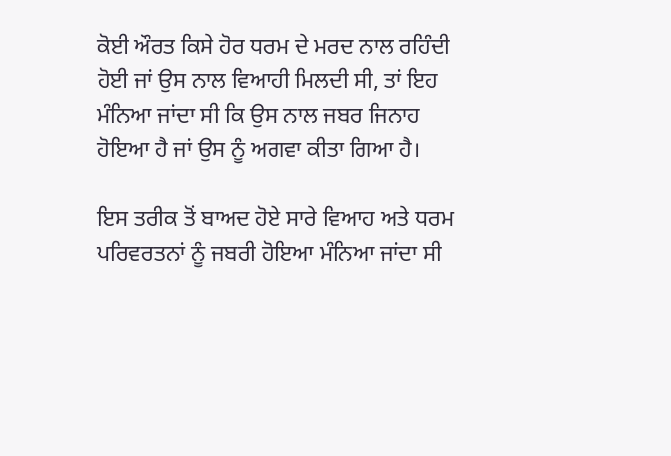ਕੋਈ ਔਰਤ ਕਿਸੇ ਹੋਰ ਧਰਮ ਦੇ ਮਰਦ ਨਾਲ ਰਹਿੰਦੀ ਹੋਈ ਜਾਂ ਉਸ ਨਾਲ ਵਿਆਹੀ ਮਿਲਦੀ ਸੀ, ਤਾਂ ਇਹ ਮੰਨਿਆ ਜਾਂਦਾ ਸੀ ਕਿ ਉਸ ਨਾਲ ਜਬਰ ਜਿਨਾਹ ਹੋਇਆ ਹੈ ਜਾਂ ਉਸ ਨੂੰ ਅਗਵਾ ਕੀਤਾ ਗਿਆ ਹੈ।

ਇਸ ਤਰੀਕ ਤੋਂ ਬਾਅਦ ਹੋਏ ਸਾਰੇ ਵਿਆਹ ਅਤੇ ਧਰਮ ਪਰਿਵਰਤਨਾਂ ਨੂੰ ਜਬਰੀ ਹੋਇਆ ਮੰਨਿਆ ਜਾਂਦਾ ਸੀ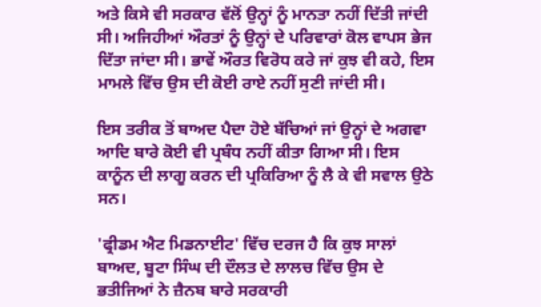ਅਤੇ ਕਿਸੇ ਵੀ ਸਰਕਾਰ ਵੱਲੋਂ ਉਨ੍ਹਾਂ ਨੂੰ ਮਾਨਤਾ ਨਹੀਂ ਦਿੱਤੀ ਜਾਂਦੀ ਸੀ। ਅਜਿਹੀਆਂ ਔਰਤਾਂ ਨੂੰ ਉਨ੍ਹਾਂ ਦੇ ਪਰਿਵਾਰਾਂ ਕੋਲ ਵਾਪਸ ਭੇਜ ਦਿੱਤਾ ਜਾਂਦਾ ਸੀ। ਭਾਵੇਂ ਔਰਤ ਵਿਰੋਧ ਕਰੇ ਜਾਂ ਕੁਝ ਵੀ ਕਹੇ, ਇਸ ਮਾਮਲੇ ਵਿੱਚ ਉਸ ਦੀ ਕੋਈ ਰਾਏ ਨਹੀਂ ਸੁਣੀ ਜਾਂਦੀ ਸੀ।

ਇਸ ਤਰੀਕ ਤੋਂ ਬਾਅਦ ਪੈਦਾ ਹੋਏ ਬੱਚਿਆਂ ਜਾਂ ਉਨ੍ਹਾਂ ਦੇ ਅਗਵਾ ਆਦਿ ਬਾਰੇ ਕੋਈ ਵੀ ਪ੍ਰਬੰਧ ਨਹੀਂ ਕੀਤਾ ਗਿਆ ਸੀ। ਇਸ ਕਾਨੂੰਨ ਦੀ ਲਾਗੂ ਕਰਨ ਦੀ ਪ੍ਰਕਿਰਿਆ ਨੂੰ ਲੈ ਕੇ ਵੀ ਸਵਾਲ ਉਠੇ ਸਨ।

'ਫ੍ਰੀਡਮ ਐਟ ਮਿਡਨਾਈਟ' ਵਿੱਚ ਦਰਜ ਹੈ ਕਿ ਕੁਝ ਸਾਲਾਂ ਬਾਅਦ, ਬੂਟਾ ਸਿੰਘ ਦੀ ਦੌਲਤ ਦੇ ਲਾਲਚ ਵਿੱਚ ਉਸ ਦੇ ਭਤੀਜਿਆਂ ਨੇ ਜ਼ੈਨਬ ਬਾਰੇ ਸਰਕਾਰੀ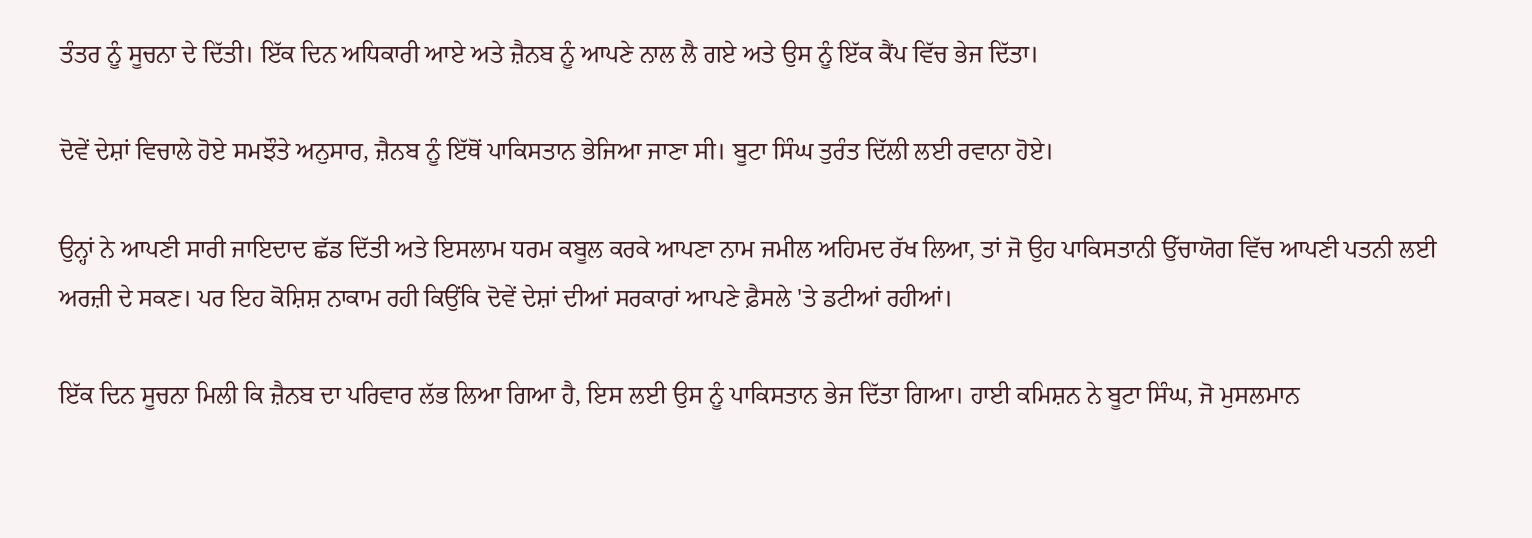ਤੰਤਰ ਨੂੰ ਸੂਚਨਾ ਦੇ ਦਿੱਤੀ। ਇੱਕ ਦਿਨ ਅਧਿਕਾਰੀ ਆਏ ਅਤੇ ਜ਼ੈਨਬ ਨੂੰ ਆਪਣੇ ਨਾਲ ਲੈ ਗਏ ਅਤੇ ਉਸ ਨੂੰ ਇੱਕ ਕੈਂਪ ਵਿੱਚ ਭੇਜ ਦਿੱਤਾ।

ਦੋਵੇਂ ਦੇਸ਼ਾਂ ਵਿਚਾਲੇ ਹੋਏ ਸਮਝੌਤੇ ਅਨੁਸਾਰ, ਜ਼ੈਨਬ ਨੂੰ ਇੱਥੋਂ ਪਾਕਿਸਤਾਨ ਭੇਜਿਆ ਜਾਣਾ ਸੀ। ਬੂਟਾ ਸਿੰਘ ਤੁਰੰਤ ਦਿੱਲੀ ਲਈ ਰਵਾਨਾ ਹੋਏ।

ਉਨ੍ਹਾਂ ਨੇ ਆਪਣੀ ਸਾਰੀ ਜਾਇਦਾਦ ਛੱਡ ਦਿੱਤੀ ਅਤੇ ਇਸਲਾਮ ਧਰਮ ਕਬੂਲ ਕਰਕੇ ਆਪਣਾ ਨਾਮ ਜਮੀਲ ਅਹਿਮਦ ਰੱਖ ਲਿਆ, ਤਾਂ ਜੋ ਉਹ ਪਾਕਿਸਤਾਨੀ ਉੱਚਾਯੋਗ ਵਿੱਚ ਆਪਣੀ ਪਤਨੀ ਲਈ ਅਰਜ਼ੀ ਦੇ ਸਕਣ। ਪਰ ਇਹ ਕੋਸ਼ਿਸ਼ ਨਾਕਾਮ ਰਹੀ ਕਿਉਂਕਿ ਦੋਵੇਂ ਦੇਸ਼ਾਂ ਦੀਆਂ ਸਰਕਾਰਾਂ ਆਪਣੇ ਫ਼ੈਸਲੇ 'ਤੇ ਡਟੀਆਂ ਰਹੀਆਂ।

ਇੱਕ ਦਿਨ ਸੂਚਨਾ ਮਿਲੀ ਕਿ ਜ਼ੈਨਬ ਦਾ ਪਰਿਵਾਰ ਲੱਭ ਲਿਆ ਗਿਆ ਹੈ, ਇਸ ਲਈ ਉਸ ਨੂੰ ਪਾਕਿਸਤਾਨ ਭੇਜ ਦਿੱਤਾ ਗਿਆ। ਹਾਈ ਕਮਿਸ਼ਨ ਨੇ ਬੂਟਾ ਸਿੰਘ, ਜੋ ਮੁਸਲਮਾਨ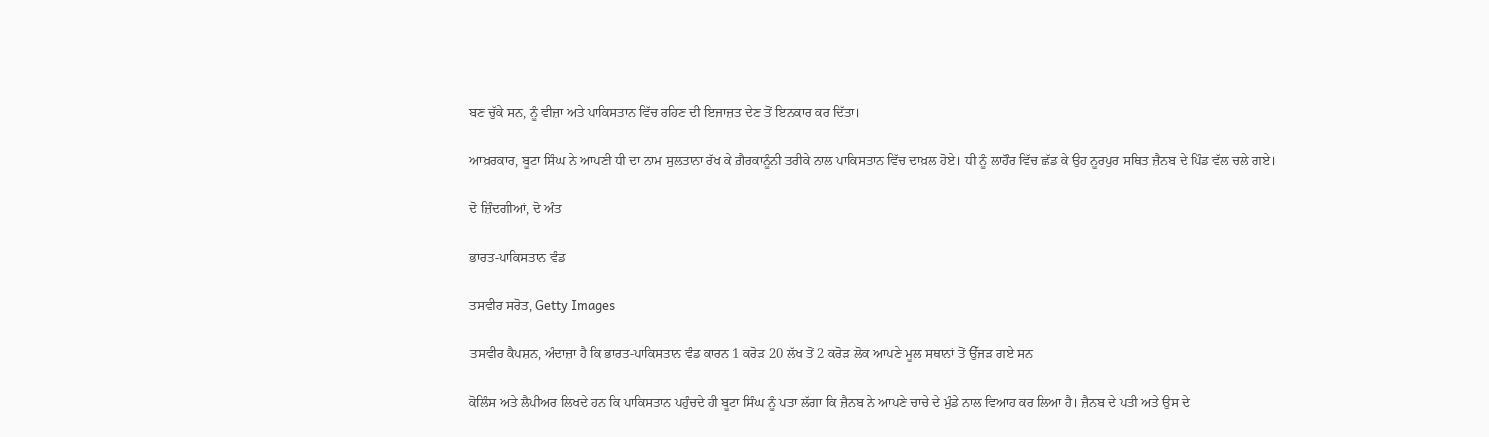ਬਣ ਚੁੱਕੇ ਸਨ, ਨੂੰ ਵੀਜ਼ਾ ਅਤੇ ਪਾਕਿਸਤਾਨ ਵਿੱਚ ਰਹਿਣ ਦੀ ਇਜਾਜ਼ਤ ਦੇਣ ਤੋਂ ਇਨਕਾਰ ਕਰ ਦਿੱਤਾ।

ਆਖ਼ਰਕਾਰ, ਬੂਟਾ ਸਿੰਘ ਨੇ ਆਪਣੀ ਧੀ ਦਾ ਨਾਮ ਸੁਲਤਾਨਾ ਰੱਖ ਕੇ ਗ਼ੈਰਕਾਨੂੰਨੀ ਤਰੀਕੇ ਨਾਲ ਪਾਕਿਸਤਾਨ ਵਿੱਚ ਦਾਖ਼ਲ ਹੋਏ। ਧੀ ਨੂੰ ਲਾਹੌਰ ਵਿੱਚ ਛੱਡ ਕੇ ਉਹ ਨੂਰਪੁਰ ਸਥਿਤ ਜ਼ੈਨਬ ਦੇ ਪਿੰਡ ਵੱਲ ਚਲੇ ਗਏ।

ਦੋ ਜ਼ਿੰਦਗੀਆਂ, ਦੋ ਅੰਤ

ਭਾਰਤ-ਪਾਕਿਸਤਾਨ ਵੰਡ

ਤਸਵੀਰ ਸਰੋਤ, Getty Images

ਤਸਵੀਰ ਕੈਪਸ਼ਨ, ਅੰਦਾਜ਼ਾ ਹੈ ਕਿ ਭਾਰਤ-ਪਾਕਿਸਤਾਨ ਵੰਡ ਕਾਰਨ 1 ਕਰੋੜ 20 ਲੱਖ ਤੋਂ 2 ਕਰੋੜ ਲੋਕ ਆਪਣੇ ਮੂਲ ਸਥਾਨਾਂ ਤੋਂ ਉੱਜੜ ਗਏ ਸਨ

ਕੋਲਿੰਸ ਅਤੇ ਲੈਪੀਅਰ ਲਿਖਦੇ ਹਨ ਕਿ ਪਾਕਿਸਤਾਨ ਪਹੁੰਚਦੇ ਹੀ ਬੂਟਾ ਸਿੰਘ ਨੂੰ ਪਤਾ ਲੱਗਾ ਕਿ ਜ਼ੈਨਬ ਨੇ ਆਪਣੇ ਚਾਚੇ ਦੇ ਮੁੰਡੇ ਨਾਲ ਵਿਆਹ ਕਰ ਲਿਆ ਹੈ। ਜ਼ੈਨਬ ਦੇ ਪਤੀ ਅਤੇ ਉਸ ਦੇ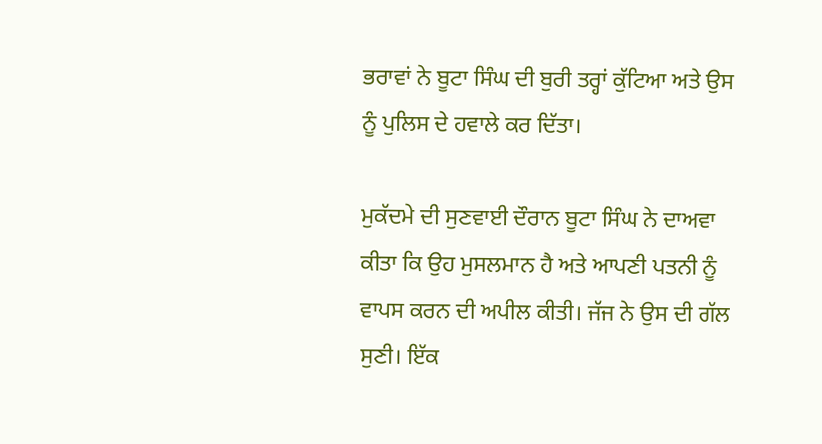ਭਰਾਵਾਂ ਨੇ ਬੂਟਾ ਸਿੰਘ ਦੀ ਬੁਰੀ ਤਰ੍ਹਾਂ ਕੁੱਟਿਆ ਅਤੇ ਉਸ ਨੂੰ ਪੁਲਿਸ ਦੇ ਹਵਾਲੇ ਕਰ ਦਿੱਤਾ।

ਮੁਕੱਦਮੇ ਦੀ ਸੁਣਵਾਈ ਦੌਰਾਨ ਬੂਟਾ ਸਿੰਘ ਨੇ ਦਾਅਵਾ ਕੀਤਾ ਕਿ ਉਹ ਮੁਸਲਮਾਨ ਹੈ ਅਤੇ ਆਪਣੀ ਪਤਨੀ ਨੂੰ ਵਾਪਸ ਕਰਨ ਦੀ ਅਪੀਲ ਕੀਤੀ। ਜੱਜ ਨੇ ਉਸ ਦੀ ਗੱਲ ਸੁਣੀ। ਇੱਕ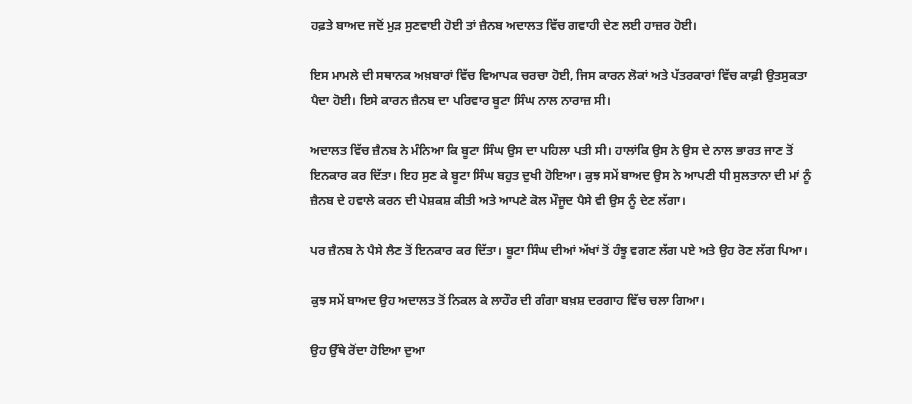ਹਫ਼ਤੇ ਬਾਅਦ ਜਦੋਂ ਮੁੜ ਸੁਣਵਾਈ ਹੋਈ ਤਾਂ ਜ਼ੈਨਬ ਅਦਾਲਤ ਵਿੱਚ ਗਵਾਹੀ ਦੇਣ ਲਈ ਹਾਜ਼ਰ ਹੋਈ।

ਇਸ ਮਾਮਲੇ ਦੀ ਸਥਾਨਕ ਅਖ਼ਬਾਰਾਂ ਵਿੱਚ ਵਿਆਪਕ ਚਰਚਾ ਹੋਈ, ਜਿਸ ਕਾਰਨ ਲੋਕਾਂ ਅਤੇ ਪੱਤਰਕਾਰਾਂ ਵਿੱਚ ਕਾਫ਼ੀ ਉਤਸੁਕਤਾ ਪੈਦਾ ਹੋਈ। ਇਸੇ ਕਾਰਨ ਜ਼ੈਨਬ ਦਾ ਪਰਿਵਾਰ ਬੂਟਾ ਸਿੰਘ ਨਾਲ ਨਾਰਾਜ਼ ਸੀ।

ਅਦਾਲਤ ਵਿੱਚ ਜ਼ੈਨਬ ਨੇ ਮੰਨਿਆ ਕਿ ਬੂਟਾ ਸਿੰਘ ਉਸ ਦਾ ਪਹਿਲਾ ਪਤੀ ਸੀ। ਹਾਲਾਂਕਿ ਉਸ ਨੇ ਉਸ ਦੇ ਨਾਲ ਭਾਰਤ ਜਾਣ ਤੋਂ ਇਨਕਾਰ ਕਰ ਦਿੱਤਾ। ਇਹ ਸੁਣ ਕੇ ਬੂਟਾ ਸਿੰਘ ਬਹੁਤ ਦੁਖੀ ਹੋਇਆ। ਕੁਝ ਸਮੇਂ ਬਾਅਦ ਉਸ ਨੇ ਆਪਣੀ ਧੀ ਸੁਲਤਾਨਾ ਦੀ ਮਾਂ ਨੂੰ ਜ਼ੈਨਬ ਦੇ ਹਵਾਲੇ ਕਰਨ ਦੀ ਪੇਸ਼ਕਸ਼ ਕੀਤੀ ਅਤੇ ਆਪਣੇ ਕੋਲ ਮੌਜੂਦ ਪੈਸੇ ਵੀ ਉਸ ਨੂੰ ਦੇਣ ਲੱਗਾ।

ਪਰ ਜ਼ੈਨਬ ਨੇ ਪੈਸੇ ਲੈਣ ਤੋਂ ਇਨਕਾਰ ਕਰ ਦਿੱਤਾ। ਬੂਟਾ ਸਿੰਘ ਦੀਆਂ ਅੱਖਾਂ ਤੋਂ ਹੰਝੂ ਵਗਣ ਲੱਗ ਪਏ ਅਤੇ ਉਹ ਰੋਣ ਲੱਗ ਪਿਆ।

ਕੁਝ ਸਮੇਂ ਬਾਅਦ ਉਹ ਅਦਾਲਤ ਤੋਂ ਨਿਕਲ ਕੇ ਲਾਹੌਰ ਦੀ ਗੰਗਾ ਬਖ਼ਸ਼ ਦਰਗਾਹ ਵਿੱਚ ਚਲਾ ਗਿਆ।

ਉਹ ਉੱਥੇ ਰੋਂਦਾ ਹੋਇਆ ਦੁਆ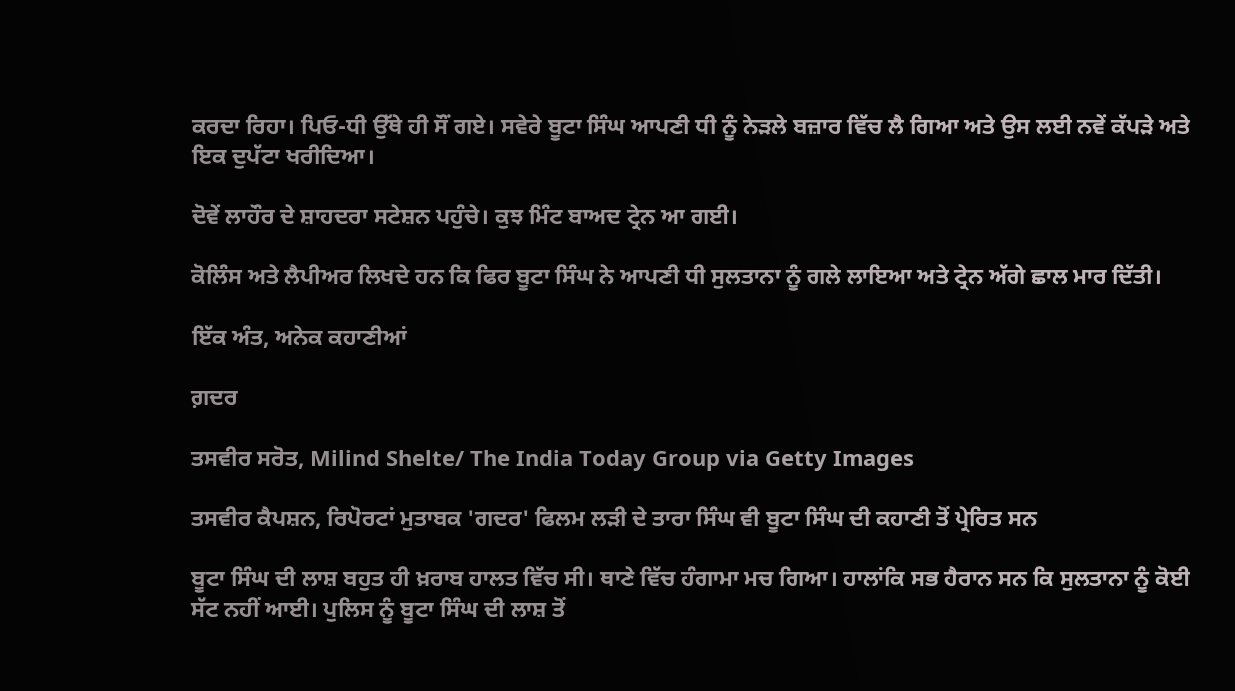ਕਰਦਾ ਰਿਹਾ। ਪਿਓ-ਧੀ ਉੱਥੇ ਹੀ ਸੌਂ ਗਏ। ਸਵੇਰੇ ਬੂਟਾ ਸਿੰਘ ਆਪਣੀ ਧੀ ਨੂੰ ਨੇੜਲੇ ਬਜ਼ਾਰ ਵਿੱਚ ਲੈ ਗਿਆ ਅਤੇ ਉਸ ਲਈ ਨਵੇਂ ਕੱਪੜੇ ਅਤੇ ਇਕ ਦੁਪੱਟਾ ਖਰੀਦਿਆ।

ਦੋਵੇਂ ਲਾਹੌਰ ਦੇ ਸ਼ਾਹਦਰਾ ਸਟੇਸ਼ਨ ਪਹੁੰਚੇ। ਕੁਝ ਮਿੰਟ ਬਾਅਦ ਟ੍ਰੇਨ ਆ ਗਈ।

ਕੋਲਿੰਸ ਅਤੇ ਲੈਪੀਅਰ ਲਿਖਦੇ ਹਨ ਕਿ ਫਿਰ ਬੂਟਾ ਸਿੰਘ ਨੇ ਆਪਣੀ ਧੀ ਸੁਲਤਾਨਾ ਨੂੰ ਗਲੇ ਲਾਇਆ ਅਤੇ ਟ੍ਰੇਨ ਅੱਗੇ ਛਾਲ ਮਾਰ ਦਿੱਤੀ।

ਇੱਕ ਅੰਤ, ਅਨੇਕ ਕਹਾਣੀਆਂ

ਗ਼ਦਰ

ਤਸਵੀਰ ਸਰੋਤ, Milind Shelte/ The India Today Group via Getty Images

ਤਸਵੀਰ ਕੈਪਸ਼ਨ, ਰਿਪੋਰਟਾਂ ਮੁਤਾਬਕ 'ਗਦਰ' ਫਿਲਮ ਲੜੀ ਦੇ ਤਾਰਾ ਸਿੰਘ ਵੀ ਬੂਟਾ ਸਿੰਘ ਦੀ ਕਹਾਣੀ ਤੋਂ ਪ੍ਰੇਰਿਤ ਸਨ

ਬੂਟਾ ਸਿੰਘ ਦੀ ਲਾਸ਼ ਬਹੁਤ ਹੀ ਖ਼ਰਾਬ ਹਾਲਤ ਵਿੱਚ ਸੀ। ਥਾਣੇ ਵਿੱਚ ਹੰਗਾਮਾ ਮਚ ਗਿਆ। ਹਾਲਾਂਕਿ ਸਭ ਹੈਰਾਨ ਸਨ ਕਿ ਸੁਲਤਾਨਾ ਨੂੰ ਕੋਈ ਸੱਟ ਨਹੀਂ ਆਈ। ਪੁਲਿਸ ਨੂੰ ਬੂਟਾ ਸਿੰਘ ਦੀ ਲਾਸ਼ ਤੋਂ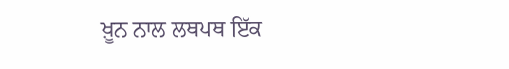ਖ਼ੂਨ ਨਾਲ ਲਥਪਥ ਇੱਕ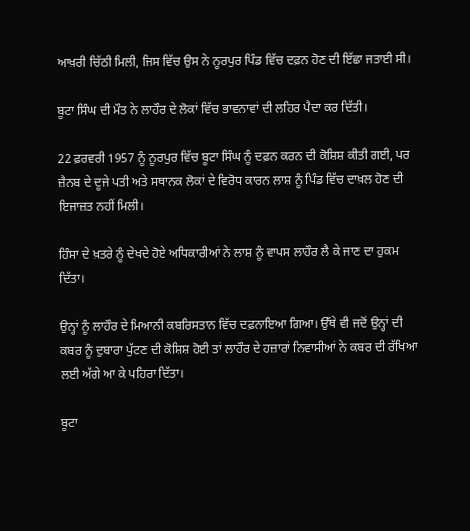ਆਖ਼ਰੀ ਚਿੱਠੀ ਮਿਲੀ, ਜਿਸ ਵਿੱਚ ਉਸ ਨੇ ਨੂਰਪੁਰ ਪਿੰਡ ਵਿੱਚ ਦਫ਼ਨ ਹੋਣ ਦੀ ਇੱਛਾ ਜਤਾਈ ਸੀ।

ਬੂਟਾ ਸਿੰਘ ਦੀ ਮੌਤ ਨੇ ਲਾਹੌਰ ਦੇ ਲੋਕਾਂ ਵਿੱਚ ਭਾਵਨਾਵਾਂ ਦੀ ਲਹਿਰ ਪੈਦਾ ਕਰ ਦਿੱਤੀ।

22 ਫ਼ਰਵਰੀ 1957 ਨੂੰ ਨੂਰਪੁਰ ਵਿੱਚ ਬੂਟਾ ਸਿੰਘ ਨੂੰ ਦਫ਼ਨ ਕਰਨ ਦੀ ਕੋਸ਼ਿਸ਼ ਕੀਤੀ ਗਈ, ਪਰ ਜ਼ੈਨਬ ਦੇ ਦੂਜੇ ਪਤੀ ਅਤੇ ਸਥਾਨਕ ਲੋਕਾਂ ਦੇ ਵਿਰੋਧ ਕਾਰਨ ਲਾਸ਼ ਨੂੰ ਪਿੰਡ ਵਿੱਚ ਦਾਖ਼ਲ ਹੋਣ ਦੀ ਇਜਾਜ਼ਤ ਨਹੀਂ ਮਿਲੀ।

ਹਿੰਸਾ ਦੇ ਖ਼ਤਰੇ ਨੂੰ ਦੇਖਦੇ ਹੋਏ ਅਧਿਕਾਰੀਆਂ ਨੇ ਲਾਸ਼ ਨੂੰ ਵਾਪਸ ਲਾਹੌਰ ਲੈ ਕੇ ਜਾਣ ਦਾ ਹੁਕਮ ਦਿੱਤਾ।

ਉਨ੍ਹਾਂ ਨੂੰ ਲਾਹੌਰ ਦੇ ਮਿਆਨੀ ਕਬਰਿਸਤਾਨ ਵਿੱਚ ਦਫ਼ਨਾਇਆ ਗਿਆ। ਉੱਥੇ ਵੀ ਜਦੋਂ ਉਨ੍ਹਾਂ ਦੀ ਕਬਰ ਨੂੰ ਦੁਬਾਰਾ ਪੁੱਟਣ ਦੀ ਕੋਸ਼ਿਸ਼ ਹੋਈ ਤਾਂ ਲਾਹੌਰ ਦੇ ਹਜ਼ਾਰਾਂ ਨਿਵਾਸੀਆਂ ਨੇ ਕਬਰ ਦੀ ਰੱਖਿਆ ਲਈ ਅੱਗੇ ਆ ਕੇ ਪਹਿਰਾ ਦਿੱਤਾ।

ਬੂਟਾ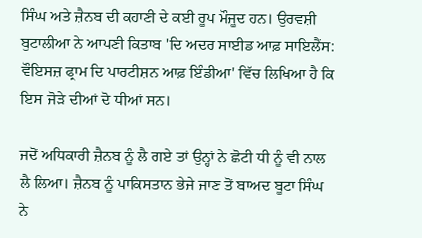ਸਿੰਘ ਅਤੇ ਜ਼ੈਨਬ ਦੀ ਕਹਾਣੀ ਦੇ ਕਈ ਰੂਪ ਮੌਜੂਦ ਹਨ। ਉਰਵਸ਼ੀ ਬੁਟਾਲੀਆ ਨੇ ਆਪਣੀ ਕਿਤਾਬ 'ਦਿ ਅਦਰ ਸਾਈਡ ਆਫ਼ ਸਾਇਲੈਂਸ: ਵੌਇਸਜ਼ ਫ੍ਰਾਮ ਦਿ ਪਾਰਟੀਸ਼ਨ ਆਫ਼ ਇੰਡੀਆ' ਵਿੱਚ ਲਿਖਿਆ ਹੈ ਕਿ ਇਸ ਜੋੜੇ ਦੀਆਂ ਦੋ ਧੀਆਂ ਸਨ।

ਜਦੋਂ ਅਧਿਕਾਰੀ ਜ਼ੈਨਬ ਨੂੰ ਲੈ ਗਏ ਤਾਂ ਉਨ੍ਹਾਂ ਨੇ ਛੋਟੀ ਧੀ ਨੂੰ ਵੀ ਨਾਲ ਲੈ ਲਿਆ। ਜ਼ੈਨਬ ਨੂੰ ਪਾਕਿਸਤਾਨ ਭੇਜੇ ਜਾਣ ਤੋਂ ਬਾਅਦ ਬੂਟਾ ਸਿੰਘ ਨੇ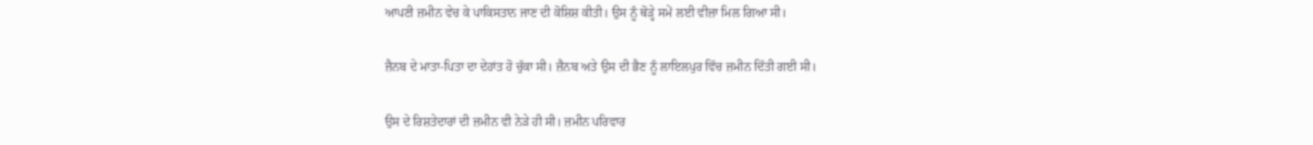ਆਪਣੀ ਜ਼ਮੀਨ ਵੇਚ ਕੇ ਪਾਕਿਸਤਾਨ ਜਾਣ ਦੀ ਕੋਸ਼ਿਸ਼ ਕੀਤੀ। ਉਸ ਨੂੰ ਥੋੜ੍ਹੇ ਸਮੇਂ ਲਈ ਵੀਜ਼ਾ ਮਿਲ ਗਿਆ ਸੀ।

ਜ਼ੈਨਬ ਦੇ ਮਾਤਾ-ਪਿਤਾ ਦਾ ਦੇਹਾਂਤ ਹੋ ਚੁੱਕਾ ਸੀ। ਜ਼ੈਨਬ ਅਤੇ ਉਸ ਦੀ ਭੈਣ ਨੂੰ ਲਾਇਲਪੁਰ ਵਿੱਚ ਜ਼ਮੀਨ ਦਿੱਤੀ ਗਈ ਸੀ।

ਉਸ ਦੇ ਰਿਸ਼ਤੇਦਾਰਾਂ ਦੀ ਜ਼ਮੀਨ ਵੀ ਨੇੜੇ ਹੀ ਸੀ। ਜ਼ਮੀਨ ਪਰਿਵਾਰ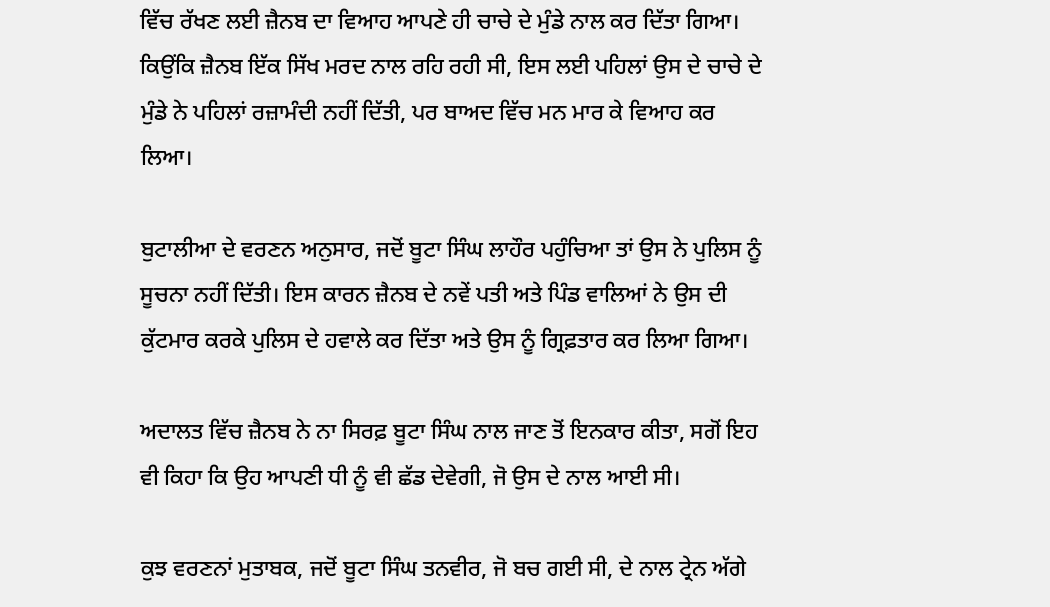ਵਿੱਚ ਰੱਖਣ ਲਈ ਜ਼ੈਨਬ ਦਾ ਵਿਆਹ ਆਪਣੇ ਹੀ ਚਾਚੇ ਦੇ ਮੁੰਡੇ ਨਾਲ ਕਰ ਦਿੱਤਾ ਗਿਆ। ਕਿਉਂਕਿ ਜ਼ੈਨਬ ਇੱਕ ਸਿੱਖ ਮਰਦ ਨਾਲ ਰਹਿ ਰਹੀ ਸੀ, ਇਸ ਲਈ ਪਹਿਲਾਂ ਉਸ ਦੇ ਚਾਚੇ ਦੇ ਮੁੰਡੇ ਨੇ ਪਹਿਲਾਂ ਰਜ਼ਾਮੰਦੀ ਨਹੀਂ ਦਿੱਤੀ, ਪਰ ਬਾਅਦ ਵਿੱਚ ਮਨ ਮਾਰ ਕੇ ਵਿਆਹ ਕਰ ਲਿਆ।

ਬੁਟਾਲੀਆ ਦੇ ਵਰਣਨ ਅਨੁਸਾਰ, ਜਦੋਂ ਬੂਟਾ ਸਿੰਘ ਲਾਹੌਰ ਪਹੁੰਚਿਆ ਤਾਂ ਉਸ ਨੇ ਪੁਲਿਸ ਨੂੰ ਸੂਚਨਾ ਨਹੀਂ ਦਿੱਤੀ। ਇਸ ਕਾਰਨ ਜ਼ੈਨਬ ਦੇ ਨਵੇਂ ਪਤੀ ਅਤੇ ਪਿੰਡ ਵਾਲਿਆਂ ਨੇ ਉਸ ਦੀ ਕੁੱਟਮਾਰ ਕਰਕੇ ਪੁਲਿਸ ਦੇ ਹਵਾਲੇ ਕਰ ਦਿੱਤਾ ਅਤੇ ਉਸ ਨੂੰ ਗ੍ਰਿਫ਼ਤਾਰ ਕਰ ਲਿਆ ਗਿਆ।

ਅਦਾਲਤ ਵਿੱਚ ਜ਼ੈਨਬ ਨੇ ਨਾ ਸਿਰਫ਼ ਬੂਟਾ ਸਿੰਘ ਨਾਲ ਜਾਣ ਤੋਂ ਇਨਕਾਰ ਕੀਤਾ, ਸਗੋਂ ਇਹ ਵੀ ਕਿਹਾ ਕਿ ਉਹ ਆਪਣੀ ਧੀ ਨੂੰ ਵੀ ਛੱਡ ਦੇਵੇਗੀ, ਜੋ ਉਸ ਦੇ ਨਾਲ ਆਈ ਸੀ।

ਕੁਝ ਵਰਣਨਾਂ ਮੁਤਾਬਕ, ਜਦੋਂ ਬੂਟਾ ਸਿੰਘ ਤਨਵੀਰ, ਜੋ ਬਚ ਗਈ ਸੀ, ਦੇ ਨਾਲ ਟ੍ਰੇਨ ਅੱਗੇ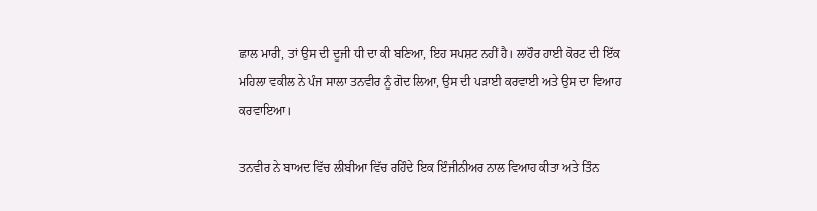ਛਾਲ ਮਾਰੀ, ਤਾਂ ਉਸ ਦੀ ਦੂਜੀ ਧੀ ਦਾ ਕੀ ਬਣਿਆ, ਇਹ ਸਪਸ਼ਟ ਨਹੀਂ ਹੈ। ਲਾਹੌਰ ਹਾਈ ਕੋਰਟ ਦੀ ਇੱਕ ਮਹਿਲਾ ਵਕੀਲ ਨੇ ਪੰਜ ਸਾਲਾ ਤਨਵੀਰ ਨੂੰ ਗੋਦ ਲਿਆ, ਉਸ ਦੀ ਪੜਾਈ ਕਰਵਾਈ ਅਤੇ ਉਸ ਦਾ ਵਿਆਹ ਕਰਵਾਇਆ।

ਤਨਵੀਰ ਨੇ ਬਾਅਦ ਵਿੱਚ ਲੀਬੀਆ ਵਿੱਚ ਰਹਿੰਦੇ ਇਕ ਇੰਜੀਨੀਅਰ ਨਾਲ ਵਿਆਹ ਕੀਤਾ ਅਤੇ ਤਿੰਨ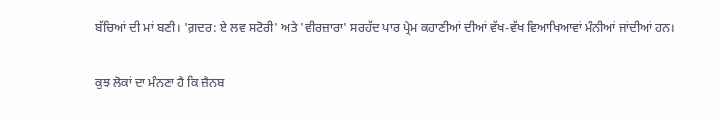ਬੱਚਿਆਂ ਦੀ ਮਾਂ ਬਣੀ। 'ਗ਼ਦਰ: ਏ ਲਵ ਸਟੋਰੀ' ਅਤੇ 'ਵੀਰਜ਼ਾਰਾ' ਸਰਹੱਦ ਪਾਰ ਪ੍ਰੇਮ ਕਹਾਣੀਆਂ ਦੀਆਂ ਵੱਖ-ਵੱਖ ਵਿਆਖਿਆਵਾਂ ਮੰਨੀਆਂ ਜਾਂਦੀਆਂ ਹਨ।

ਕੁਝ ਲੋਕਾਂ ਦਾ ਮੰਨਣਾ ਹੈ ਕਿ ਜ਼ੈਨਬ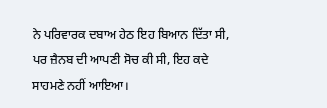ਨੇ ਪਰਿਵਾਰਕ ਦਬਾਅ ਹੇਠ ਇਹ ਬਿਆਨ ਦਿੱਤਾ ਸੀ, ਪਰ ਜ਼ੈਨਬ ਦੀ ਆਪਣੀ ਸੋਚ ਕੀ ਸੀ, ਇਹ ਕਦੇ ਸਾਹਮਣੇ ਨਹੀਂ ਆਇਆ।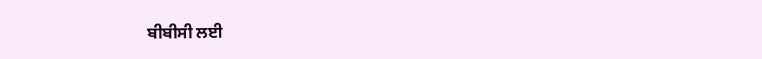ਬੀਬੀਸੀ ਲਈ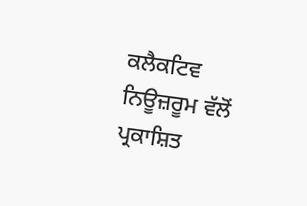ਕਲੈਕਟਿਵ ਨਿਊਜ਼ਰੂਮ ਵੱਲੋਂ ਪ੍ਰਕਾਸ਼ਿਤ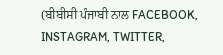(ਬੀਬੀਸੀ ਪੰਜਾਬੀ ਨਾਲ FACEBOOK, INSTAGRAM, TWITTER,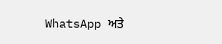WhatsApp ਅਤੇ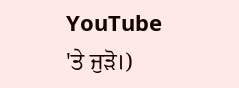YouTube 'ਤੇ ਜੁੜੋ।)